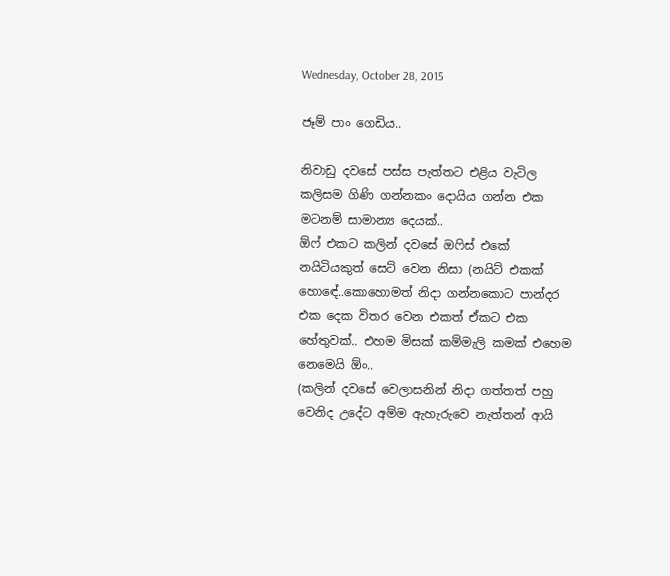Wednesday, October 28, 2015

ජෑම් පාං ගෙඩිය..

නිවාඩු දවසේ පස්ස පැත්තට එළිය වැටිල කලිසම ගිණි ගන්නකං දොයිය ගන්න එක මටනම් සාමාන්‍ය දෙයක්..
ඕෆ් එකට කලින් දවසේ ඔෆිස් එකේ නයිටියකුත් සෙට් වෙන නිසා (නයිට් එකක් හොඳේ..කොහොමත් නිදා ගන්නකොට පාන්දර එක දෙක විතර වෙන එකත් ඒකට එක හේතුවක්.. එහම මිසක් කම්මැලි කමක් එහෙම නෙමෙයි ඕං..
(කලින් දවසේ වෙලාසනින් නිදා ගත්තත් පහු වෙනිද උදේට අම්ම ඇහැරුවෙ නැත්තන් ආයි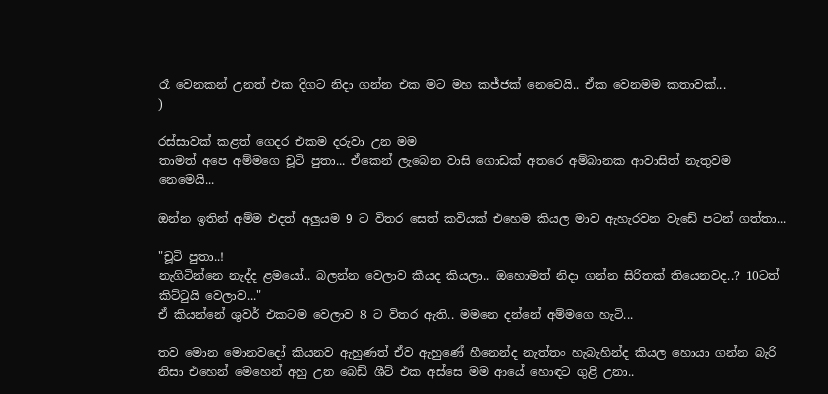රෑ වෙනකන් උනත් එක දිගට නිදා ගන්න එක මට මහ කජ්ජක් නෙවෙයි.. ඒක වෙනමම කතාවක්...
)

රස්සාවක් කළත් ගෙදර එකම දරුවා උන මම
තාමත් අපෙ අම්මගෙ චූටි පුතා... ඒකෙන් ලැබෙන වාසි ගොඩක් අතරෙ අම්බානක ආවාසිත් නැතුවම නෙමෙයි...

ඔන්න ඉතින් අම්ම එදත් අලුයම 9 ට විතර සෙත් කවියක් එහෙම කියල මාව ඇහැරවන වැඩේ පටන් ගත්තා...

"චූටි පුතා..!
නැගිටින්නෙ නැද්ද ළමයෝ.. බලන්න වෙලාව කීයද කියලා.. ඔහොමත් නිදා ගන්න සිරිතක් තියෙනවද..? 10ටත් කිට්ටුයි වෙලාව..."
ඒ කියන්නේ ශුවර් එකටම වෙලාව 8 ට විතර ඇති.. මමනෙ දන්නේ අම්මගෙ හැටි...

තව මොන මොනවදෝ කියනව ඇහුණත් ඒව ඇහුණේ හීනෙන්ද නැත්තං හැබැහින්ද කියල හොයා ගන්න බැරි නිසා එහෙන් මෙහෙන් අහු උන බෙඩ් ශීට් එක අස්සෙ මම ආයේ හොඳට ගුළි උනා..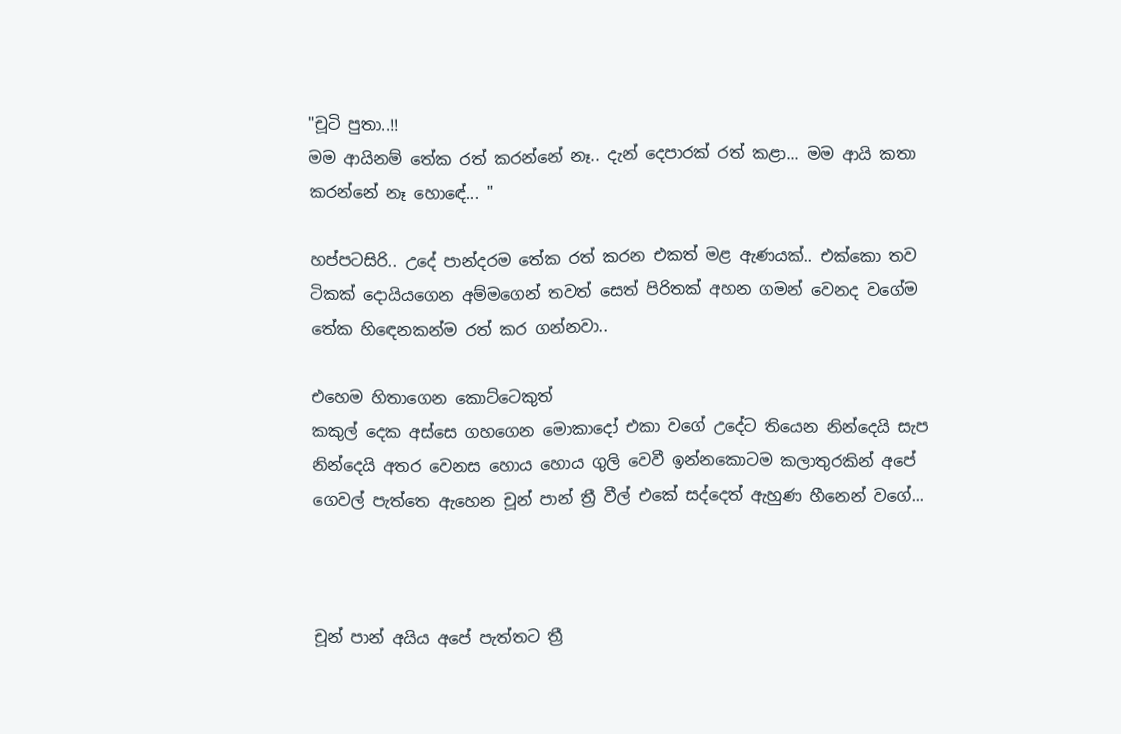"චූටි පුතා..!!
මම ආයිනම් තේක රත් කරන්නේ නෑ.. දැන් දෙපාරක් රත් කළා... මම ආයි කතා කරන්නේ නෑ හොඳේ... "

හප්පටසිරි.. උදේ පාන්දරම තේක රත් කරන එකත් මළ ඇණයක්.. එක්කො තව ටිකක් දොයියගෙන අම්මගෙන් තවත් සෙත් පිරිතක් අහන ගමන් වෙනද වගේම තේක හිඳෙනකන්ම රත් කර ගන්නවා..

එහෙම හිතාගෙන කොට්ටෙකුත්
කකුල් දෙක අස්සෙ ගහගෙන මොකාදෝ එකා වගේ උදේට තියෙන නින්දෙයි සැප නින්දෙයි අතර වෙනස හොය හොය ගුලි වෙවී ඉන්නකොටම කලාතුරකින් අපේ ගෙවල් පැත්තෙ ඇහෙන චූන් පාන් ත්‍රී වීල් එකේ සද්දෙත් ඇහුණ හීනෙන් වගේ...



චූන් පාන් අයිය අපේ පැත්තට ත්‍රී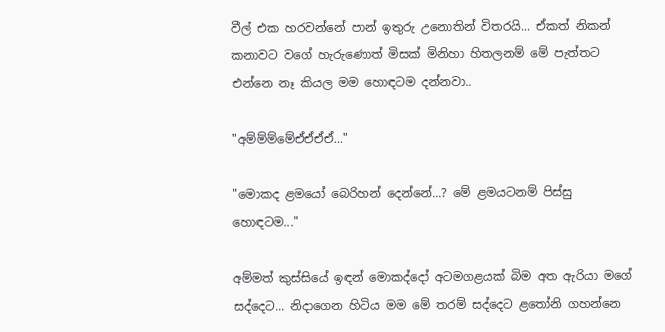වීල් එක හරවන්නේ පාන් ඉතුරු උනොතින් විතරයි... ඒකත් නිකන් කනාවට වගේ හැරුණොත් මිසක් මිනිහා හිතලනම් මේ පැත්තට එන්නෙ නෑ කියල මම හොඳටම දන්නවා..

"අම්ම්ම්මේඒඒඒඒ..."

"මොකද ළමයෝ බෙරිහන් දෙන්නේ...? මේ ළමයටනම් පිස්සු හොඳටම..."

අම්මත් කුස්සියේ ඉඳන් මොකද්දෝ අටමගළයක් බිම අත ඇරියා මගේ සද්දෙට... නිදාගෙන හිටිය මම මේ තරම් සද්දෙට ළතෝනි ගහන්නෙ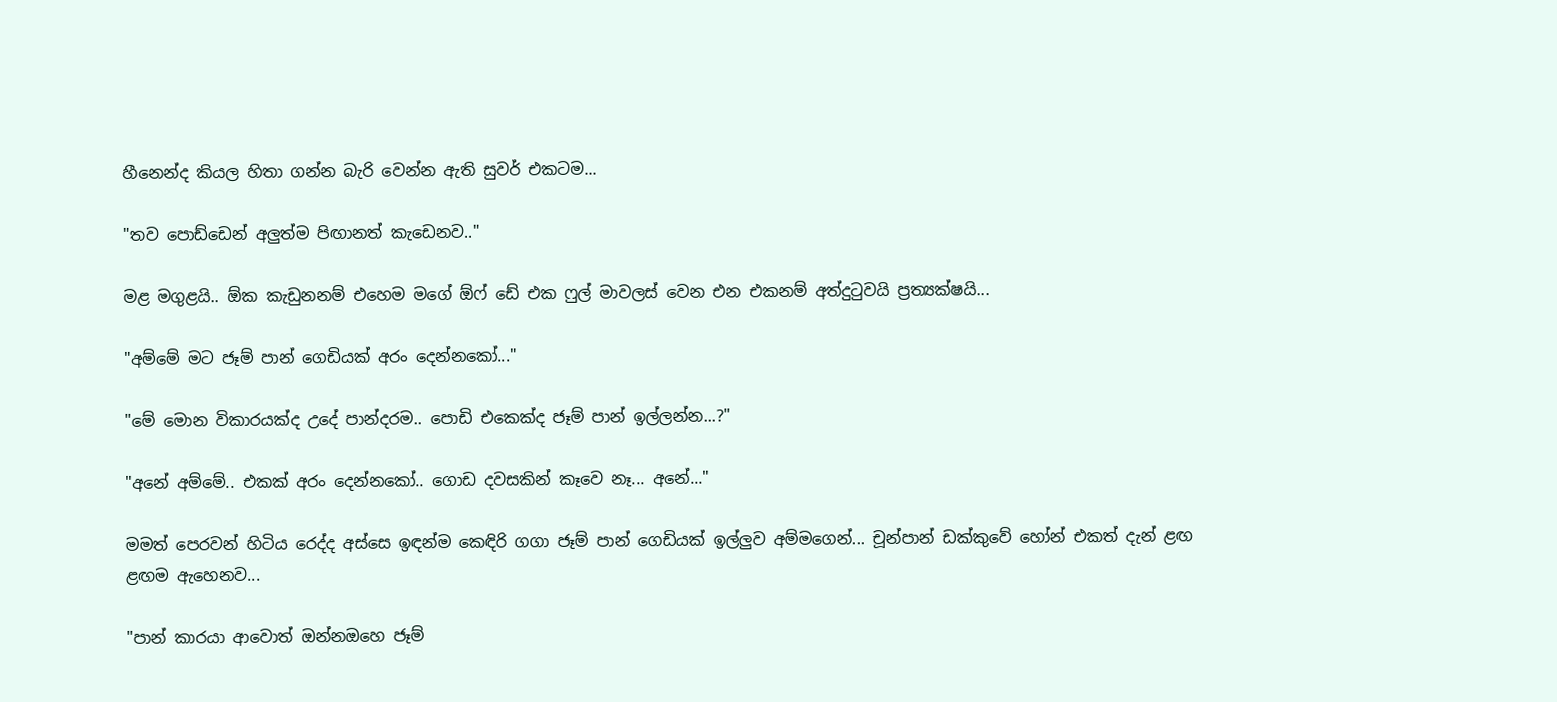හීනෙන්ද කියල හිතා ගන්න බැරි වෙන්න ඇති සුවර් එකටම...

"තව පොඩ්ඩෙන් අලුත්ම පිඟානත් කැඩෙනව.."

මළ මගුළයි.. ඕක කැඩුනනම් එහෙම මගේ ඕෆ් ඩේ එක ෆුල් මාවලස් වෙන එන එකනම් අත්දුටුවයි ප්‍රත්‍යක්ෂයි...

"අම්මේ මට ජෑම් පාන් ගෙඩියක් අරං දෙන්නකෝ..."

"මේ මොන විකාරයක්ද උදේ පාන්දරම.. පොඩි එකෙක්ද ජෑම් පාන් ඉල්ලන්න...?"

"අනේ අම්මේ.. එකක් අරං දෙන්නකෝ.. ගොඩ දවසකින් කෑවෙ නෑ... අනේ..."

මමත් පෙරවන් හිටිය රෙද්ද අස්සෙ ඉඳන්ම කෙඳිරි ගගා ජෑම් පාන් ගෙඩියක් ඉල්ලුව අම්මගෙන්... චූන්පාන් ඩක්කුවේ හෝන් එකත් දැන් ළඟ ළඟම ඇහෙනව...

"පාන් කාරයා ආවොත් ඔන්නඔහෙ ජෑම්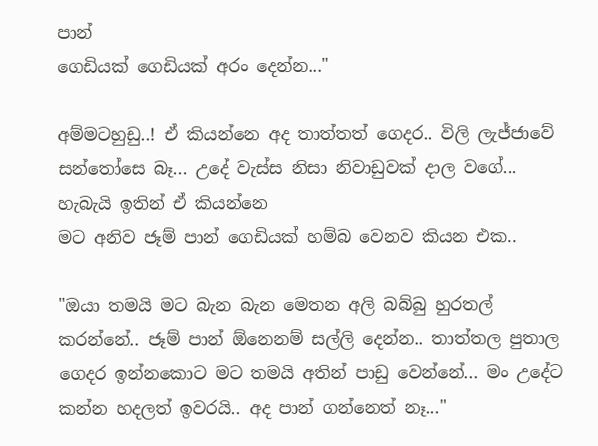පාන්
ගෙඩියක් ගෙඩියක් අරං දෙන්න..."

අම්මටහුඩු..! ඒ කියන්නෙ අද තාත්තත් ගෙදර.. විලි ලැජ්ජාවේ සන්තෝසෙ බෑ... උදේ වැස්ස නිසා නිවාඩුවක් දාල වගේ... හැබැයි ඉතින් ඒ කියන්නෙ
මට අනිව ජෑම් පාන් ගෙඩියක් හම්බ වෙනව කියන එක..

"ඔයා තමයි මට බැන බැන මෙතන අලි බබ්බු හුරතල් කරන්නේ.. ජෑම් පාන් ඕනෙනම් සල්ලි දෙන්න.. තාත්තල පුතාල ගෙදර ඉන්නකොට මට තමයි අතින් පාඩු වෙන්නේ... මං උදේට කන්න හදලත් ඉවරයි.. අද පාන් ගන්නෙත් නෑ..."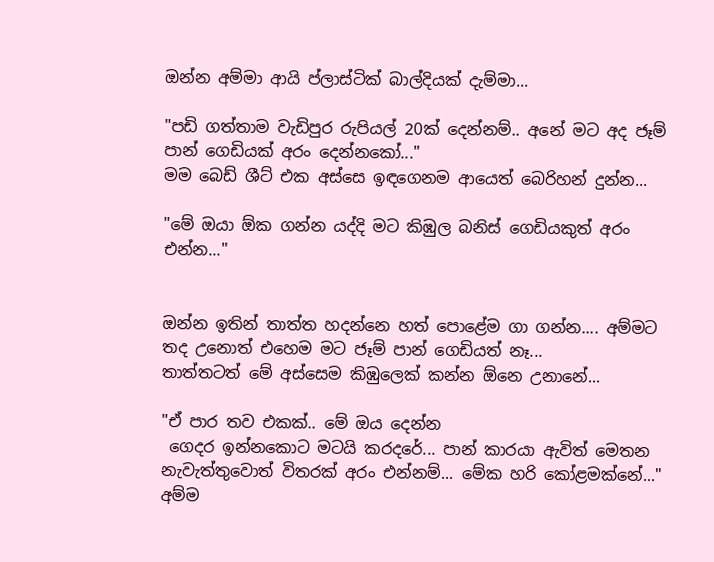ඔන්න අම්මා ආයි ප්ලාස්ටික් බාල්දියක් දැම්මා...

"පඩි ගත්තාම වැඩිපුර රුපියල් 20ක් දෙන්නම්.. අනේ මට අද ජෑම් පාන් ගෙඩියක් අරං දෙන්නකෝ..."
මම බෙඩ් ශීට් එක අස්සෙ ඉඳගෙනම ආයෙත් බෙරිහන් දුන්න...

"මේ ඔයා ඕක ගන්න යද්දි මට කිඹුල බනිස් ගෙඩියකුත් අරං එන්න..."


ඔන්න ඉතින් තාත්ත හදන්නෙ හත් පොළේම ගා ගන්න.... අම්මට තද උනොත් එහෙම මට ජෑම් පාන් ගෙඩියත් නෑ...
තාත්තටත් මේ අස්සෙම කිඹුලෙක් කන්න ඕනෙ උනානේ...

"ඒ පාර තව එකක්.. මේ ඔය දෙන්න
 ගෙදර ඉන්නකොට මටයි කරදරේ... පාන් කාරයා ඇවිත් මෙතන නැවැත්තුවොත් විතරක් අරං එන්නම්... මේක හරි කෝළමක්නේ..."
අම්ම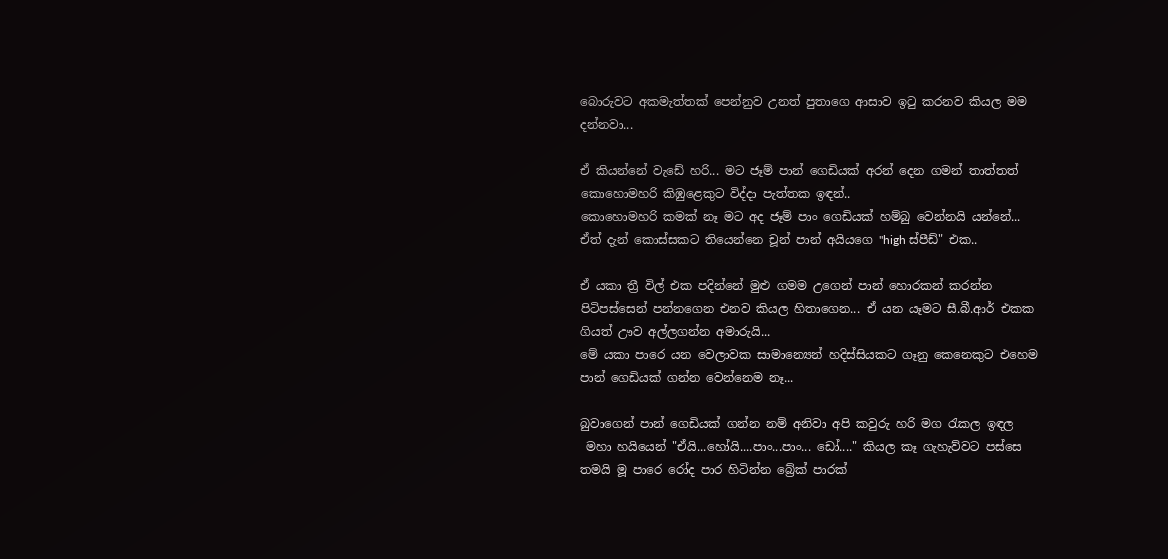බොරුවට අකමැත්තක් පෙන්නුව උනත් පුතාගෙ ආසාව ඉටු කරනව කියල මම දන්නවා...

ඒ කියන්නේ වැඩේ හරි... මට ජෑම් පාන් ගෙඩියක් අරන් දෙන ගමන් තාත්තත් කොහොමහරි කිඹුළෙකුට විද්දා පැත්තක ඉඳන්..
කොහොමහරි කමක් නෑ මට අද ජෑම් පාං ගෙඩියක් හම්බු වෙන්නයි යන්නේ...
ඒත් දැන් කොස්සකට තියෙන්නෙ චූන් පාන් අයියගෙ "high ස්පීඩ්" එක..

ඒ යකා ත්‍රී විල් එක පදින්නේ මුළු ගමම උගෙන් පාන් හොරකන් කරන්න පිටිපස්සෙන් පන්නගෙන එනව කියල හිතාගෙන... ඒ යන යෑමට සී.බී.ආර් එකක ගියත් ඌව අල්ලගන්න අමාරුයි...
මේ යකා පාරෙ යන වෙලාවක සාමාන්‍යෙන් හදිස්සියකට ගෑනු කෙනෙකුට එහෙම පාන් ගෙඩියක් ගන්න වෙන්නෙම නෑ...

බුවාගෙන් පාන් ගෙඩියක් ගන්න නම් අනිවා අපි කවුරු හරි මග රැකල ඉඳල
 මහා හයියෙන් "ඒයි...හෝයි....පාං...පාං... ඩෝ...." කියල කෑ ගැහැව්වට පස්සෙ තමයි මූ පාරෙ රෝද පාර හිටින්න බ්‍රේක් පාරක්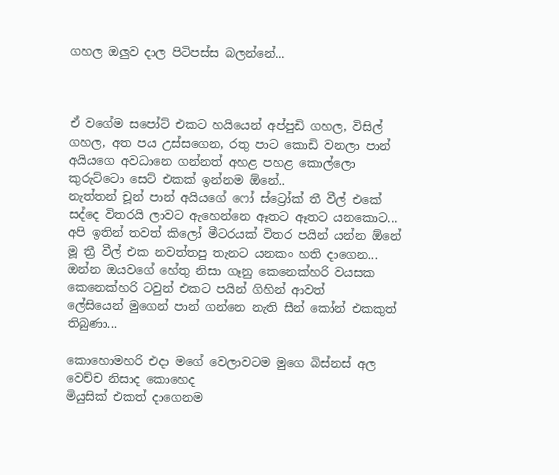ගහල ඔලුව දාල පිටිපස්ස බලන්නේ...



ඒ වගේම සපෝට් එකට හයියෙන් අප්පුඩි ගහල, විසිල් ගහල, අත පය උස්සගෙන, රතු පාට කොඩි වනලා පාන් අයියගෙ අවධානෙ ගන්නත් අහළ පහළ කොල්ලො කුරුට්ටො සෙට් එකක් ඉන්නම ඕනේ..
නැත්තන් චූන් පාන් අයියගේ ෆෝ ස්ට්‍රෝක් තී වීල් එකේ සද්දෙ විතරයි ලාවට ඇහෙන්නෙ ඈතට ඈතට යනකොට... අපි ඉතින් තවත් කිලෝ මීටරයක් විතර පයින් යන්න ඕනේ මූ ත්‍රී වීල් එක නවත්තපු තැනට යනකං හති දාගෙන... ඔන්න ඔයවගේ හේතු නිසා ගෑනු කෙනෙක්හරි වයසක කෙනෙක්හරි ටවුන් එකට පයින් ගිහින් ආවත්
ලේසියෙන් මුගෙන් පාන් ගන්නෙ නැති සීන් කෝන් එකකුත් තිබුණා...

කොහොමහරි එදා මගේ වෙලාවටම මුගෙ බිස්නස් අල වෙච්ච නිසාද කොහෙද
මියුසික් එකත් දාගෙනම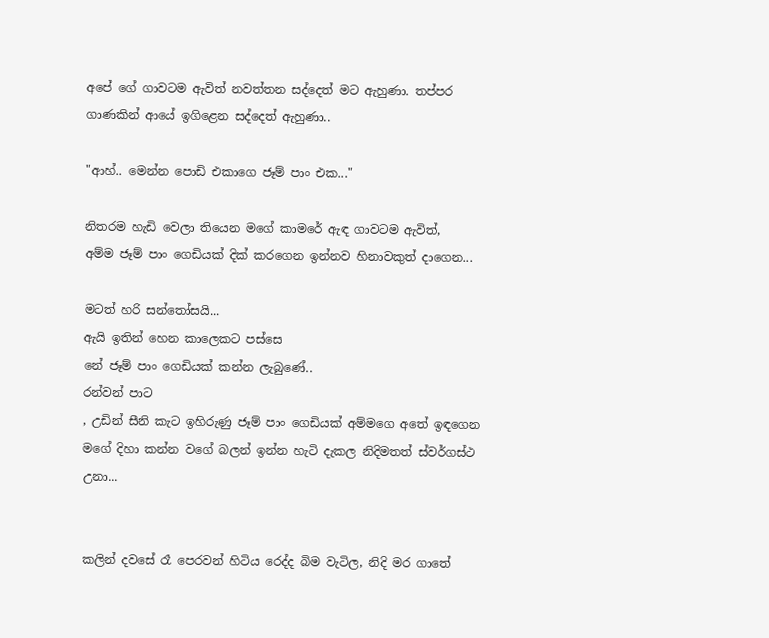අපේ ගේ ගාවටම ඇවිත් නවත්තන සද්දෙත් මට ඇහුණා. තප්පර ගාණකින් ආයේ ඉගිළෙන සද්දෙත් ඇහුණා..

"ආහ්.. මෙන්න පොඩි එකාගෙ ජෑම් පාං එක..."

නිතරම හැඩි වෙලා තියෙන මගේ කාමරේ ඇඳ ගාවටම ඇවිත්,
අම්ම ජෑම් පාං ගෙඩියක් දික් කරගෙන ඉන්නව හිනාවකුත් දාගෙන...

මටත් හරි සන්තෝසයි...
ඇයි ඉතින් හෙන කාලෙකට පස්සෙ
නේ ජෑම් පාං ගෙඩියක් කන්න ලැබුණේ..
රන්වන් පාට
, උඩින් සීනි කැට ඉහිරුණු ජෑම් පාං ගෙඩියක් අම්මගෙ අතේ ඉඳගෙන මගේ දිහා කන්න වගේ බලන් ඉන්න හැටි දැකල නිදිමතත් ස්වර්ගස්ථ උනා...


කලින් දවසේ රෑ පෙරවන් හිටිය රෙද්ද බිම වැටිල, නිදි මර ගාතේ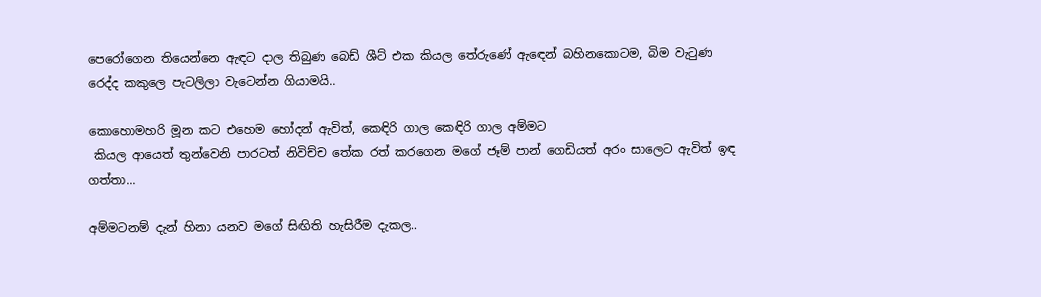පෙරෝගෙන තියෙන්නෙ ඇඳට දාල තිබුණ බෙඩ් ශීට් එක කියල තේරුණේ ඇඳෙන් බහිනකොටම, බිම වැටුණ රෙද්ද කකුලෙ පැටලිලා වැටෙන්න ගියාමයි..

කොහොමහරි මූන කට එහෙම හෝදන් ඇවිත්, කෙඳිරි ගාල කෙඳිරි ගාල අම්මට
 කියල ආයෙත් තුන්වෙනි පාරටත් නිවිච්ච තේක රත් කරගෙන මගේ ජෑම් පාන් ගෙඩියත් අරං සාලෙට ඇවිත් ඉඳ ගත්තා...

අම්මටනම් දැන් හිනා යනව මගේ සිඟිති හැසිරීම දැකල..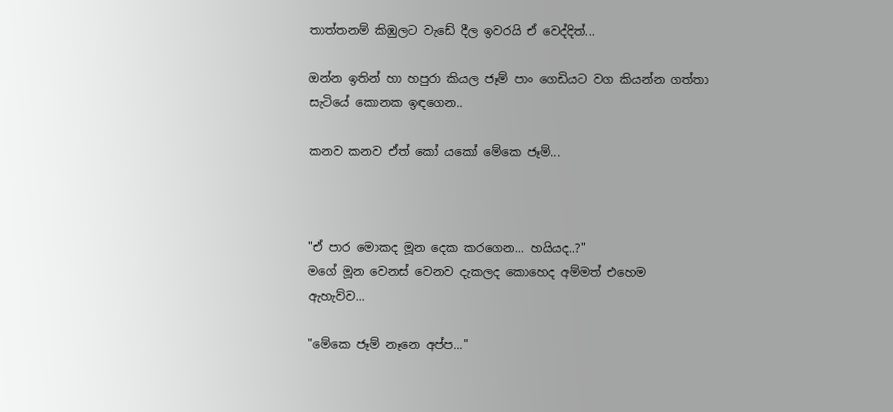තාත්තනම් කිඹුලට වැඩේ දීල ඉවරයි ඒ වෙද්දිත්...

ඔන්න ඉතින් හා හපුරා කියල ජෑම් පාං ගෙඩියට වග කියන්න ගත්තා සැටියේ කොනක ඉඳගෙන..

කනව කනව ඒත් කෝ යකෝ මේකෙ ජෑම්...



"ඒ පාර මොකද මූන දෙක කරගෙන... හයියද..?"
මගේ මූන වෙනස් වෙනව දැකලද කොහෙද අම්මත් එහෙම ඇහැව්ව...

"මේකෙ ජෑම් නෑනෙ අප්ප..."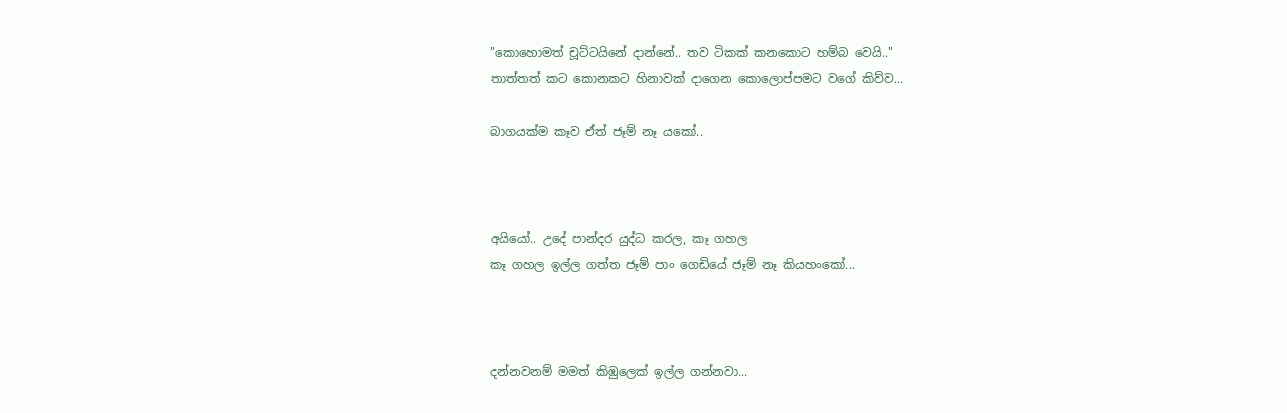"කොහොමත් චූට්ටයිනේ දාන්නේ.. තව ටිකක් කනකොට හම්බ වෙයි.."
තාත්තත් කට කොනකට හිනාවක් දාගෙන කොලොප්පමට වගේ කිව්ව...

බාගයක්ම කෑව ඒත් ජෑම් නෑ යකෝ..



අයියෝ.. උදේ පාන්දර යුද්ධ කරල, කෑ ගහල
කෑ ගහල ඉල්ල ගත්ත ජෑම් පාං ගෙඩියේ ජෑම් නෑ කියහංකෝ...



දන්නවනම් මමත් කිඹුලෙක් ඉල්ල ගන්නවා...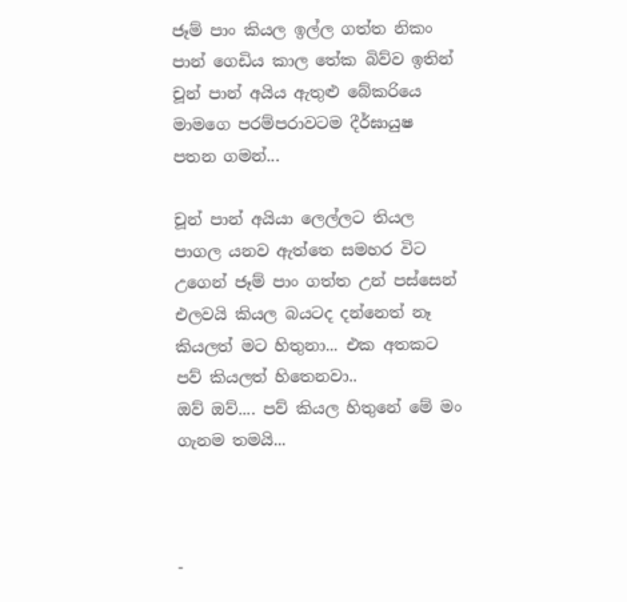ජෑම් පාං කියල ඉල්ල ගත්ත නිකං පාන් ගෙඩිය කාල තේක බිව්ව ඉතින් චූන් පාන් අයිය ඇතුළු බේකරියෙ මාමගෙ පරම්පරාවටම දීර්ඝායුෂ පතන ගමන්...

චූන් පාන් අයියා ලෙල්ලට තියල පාගල යනව ඇත්තෙ සමහර විට උගෙන් ජෑම් පාං ගත්ත උන් පස්සෙන් එලවයි කියල බයටද දන්නෙත් නෑ කියලත් මට හිතුනා... එක අතකට පව් කියලත් හිතෙනවා..
ඔව් ඔව්.... පව් කියල හිතුනේ මේ මං ගැනම තමයි...



-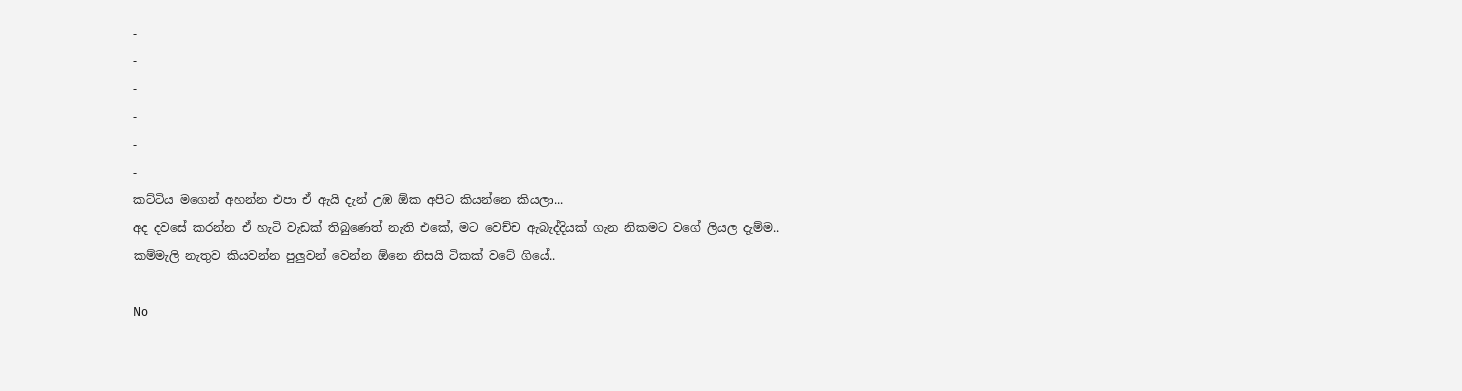-
-
-
-
-
-
කට්ටිය මගෙන් අහන්න එපා ඒ ඇයි දැන් උඹ ඕක අපිට කියන්නෙ කියලා...
අද දවසේ කරන්න ඒ හැටි වැඩක් තිබුණෙත් නැති එකේ, මට වෙච්ච ඇබැද්දියක් ගැන නිකමට වගේ ලියල දැම්ම..
කම්මැලි නැතුව කියවන්න පුලුවන් වෙන්න ඕනෙ නිසයි ටිකක් වටේ ගියේ..

No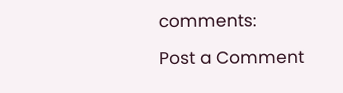comments:

Post a Comment